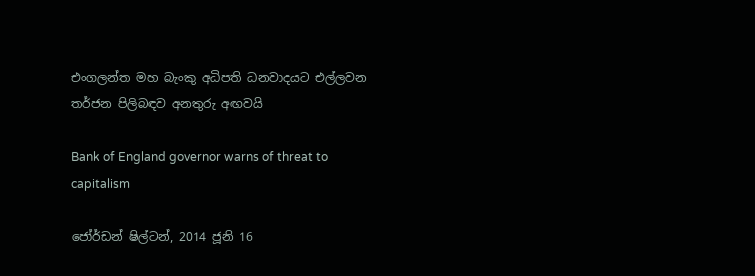එංගලන්ත මහ බැංකු අධිපති ධනවාදයට එල්ලවන තර්ජන පිලිබඳව අනතුරු අඟවයි

Bank of England governor warns of threat to capitalism

ජෝර්ඩන් ෂිල්ටන්, 2014 ජූනි 16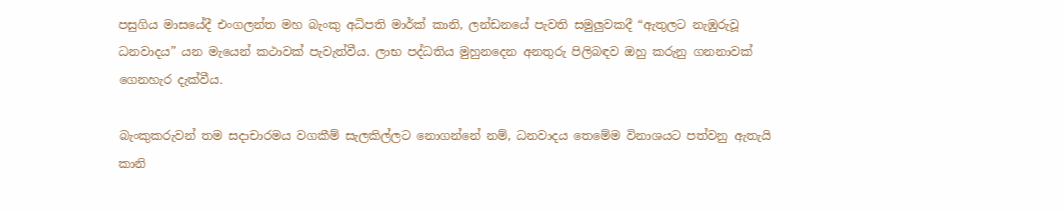පසුගිය මාසයේදී එංගලන්ත මහ බැංකු අධිපති මාර්ක් කානි, ලන්ඩනයේ පැවති සමුලුවකදී “ඇතුලට නැඹුරුවූ ධනවාදය” යන මැයෙන් කථාවක් පැවැත්වීය. ලාභ පද්ධතිය මුහුනදෙන අනතුරු පිලිබඳව ඔහු කරුනු ගනනාවක් ගෙනහැර දැක්වීය.

බැංකුකරුවන් තම සදාචාරමය වගකීම් සැලකිල්ලට නොගන්නේ නම්, ධනවාදය තෙමේම විනාශයට පත්වනු ඇතැයි කානි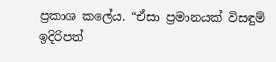ප්‍රකාශ කලේය. “ඒසා ප්‍රමානයක් විසඳුම් ඉදිරිපත්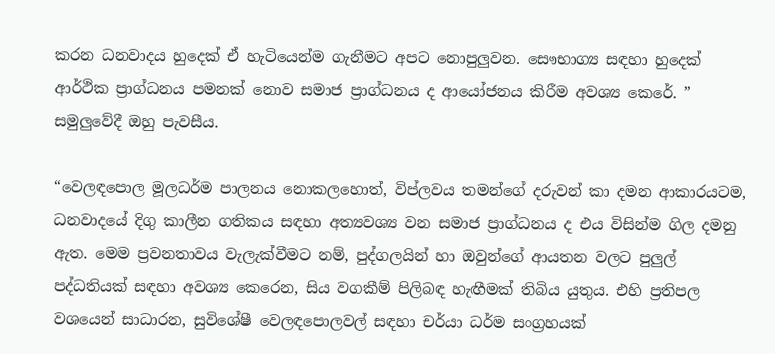කරන ධනවාදය හුදෙක් ඒ හැටියෙන්ම ගැනීමට අපට නොපුලුවන. සෞභාග්‍ය සඳහා හුදෙක් ආර්ථික ප්‍රාග්ධනය පමනක් නොව සමාජ ප්‍රාග්ධනය ද ආයෝජනය කිරීම අවශ්‍ය කෙරේ. ” සමුලුවේදී ඔහු පැවසීය.

“වෙලඳපොල මූලධර්ම පාලනය නොකලහොත්, විප්ලවය තමන්ගේ දරුවන් කා දමන ආකාරයටම, ධනවාදයේ දිගු කාලීන ගතිකය සඳහා අත්‍යවශ්‍ය වන සමාජ ප්‍රාග්ධනය ද එය විසින්ම ගිල දමනු ඇත. මෙම ප්‍රවනතාවය වැලැක්වීමට නම්, පුද්ගලයින් හා ඔවුන්ගේ ආයතන වලට පුලුල් පද්ධතියක් සඳහා අවශ්‍ය කෙරෙන, සිය වගකීම් පිලිබඳ හැඟීමක් තිබිය යුතුය. එහි ප්‍රතිපල වශයෙන් සාධාරන, සුවිශේෂී වෙලඳපොලවල් සඳහා චර්යා ධර්ම සංග්‍රහයක්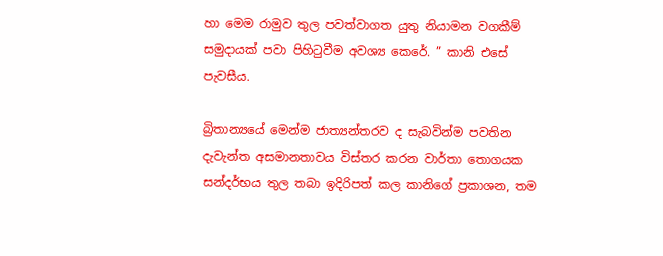හා මෙම රාමුව තුල පවත්වාගත යුතු නියාමන වගකීම් සමුදායක් පවා පිහිටුවීම අවශ්‍ය කෙරේ. ” කානි එසේ පැවසීය.

බ්‍රිතාන්‍යයේ මෙන්ම ජාත්‍යන්තරව ද සැබවින්ම පවතින දැවැන්ත අසමානතාවය විස්තර කරන වාර්තා තොගයක සන්දර්භය තුල තබා ඉදිරිපත් කල කානිගේ ප්‍රකාශන, තම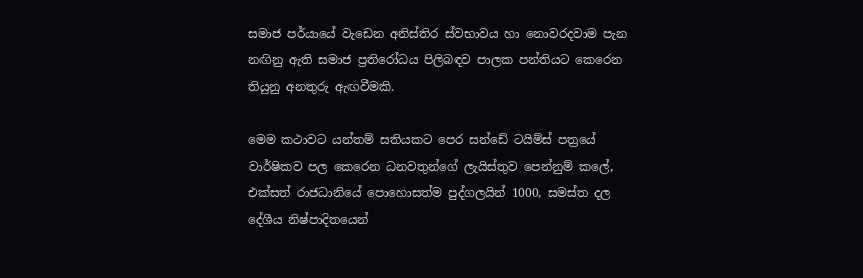සමාජ පර්යායේ වැඩෙන අනිස්තිර ස්වභාවය හා නොවරදවාම පැන නඟිනු ඇති සමාජ ප්‍රතිරෝධය පිලිබඳව පාලක පන්තියට කෙරෙන තියුනු අනතුරු ඇඟවීමකි.

මෙම කථාවට යන්තම් සතියකට පෙර සන්ඩේ ටයිම්ස් පත්‍රයේ වාර්ෂිකව පල කෙරෙන ධනවතුන්ගේ ලැයිස්තුව පෙන්නුම් කලේ, එක්සත් රාජධානියේ පොහොසත්ම පුද්ගලයින් 1000, සමස්ත දල දේශීය නිෂ්පාදිතයෙන්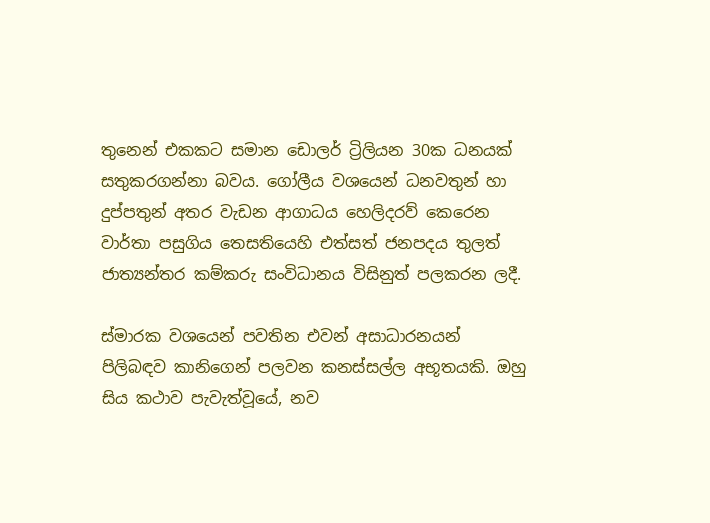තුනෙන් එකකට සමාන ඩොලර් ට්‍රිලියන 30ක ධනයක් සතුකරගන්නා බවය. ගෝලීය වශයෙන් ධනවතුන් හා දුප්පතුන් අතර වැඩන ආගාධය හෙලිදරව් කෙරෙන වාර්තා පසුගිය තෙසතියෙහි එත්සත් ජනපදය තුලත් ජාත්‍යන්තර කම්කරු සංවිධානය විසිනුත් පලකරන ලදී.

ස්මාරක වශයෙන් පවතින එවන් අසාධාරනයන් පිලිබඳව කානිගෙන් පලවන කනස්සල්ල අභූතයකි. ඔහු සිය කථාව පැවැත්වූයේ, නව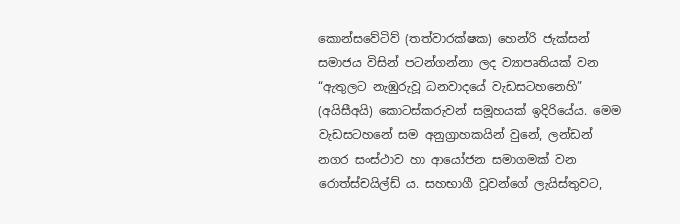කොන්සවේටිව් (තත්වාරක්ෂක) හෙන්රි ජැක්සන් සමාජය විසින් පටන්ගන්නා ලද ව්‍යාපෘතියක් වන “ඇතුලට නැඹුරුවූ ධනවාදයේ වැඩසටහනෙහි” (අයිසීඅයි) කොටස්කරුවන් සමූහයක් ඉදිරියේය. මෙම වැඩසටහනේ සම අනුග්‍රාහකයින් වුනේ, ලන්ඩන් නගර සංස්ථාව හා ආයෝජන සමාගමක් වන රොත්ස්චයිල්ඩ් ය. සහභාගී වූවන්ගේ ලැයිස්තුවට,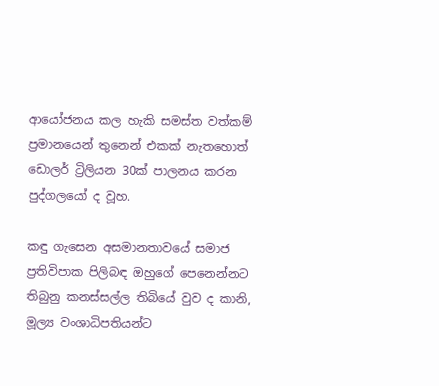ආයෝජනය කල හැකි සමස්ත වත්කම් ප්‍රමානයෙන් තුනෙන් එකක් නැතහොත් ඩොලර් ට්‍රිලියන 30ක් පාලනය කරන පුද්ගලයෝ ද වූහ.

කඳු ගැසෙන අසමානතාවයේ සමාජ ප්‍රතිවිපාක පිලිබඳ ඔහුගේ පෙනෙන්නට තිබුනු කනස්සල්ල තිබියේ වුව ද කානි, මූල්‍ය වංශාධිපතියන්ට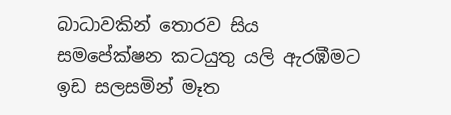බාධාවකින් තොරව සිය සමපේක්ෂන කටයුතු යලි ඇරඹීමට ඉඩ සලසමින් මෑත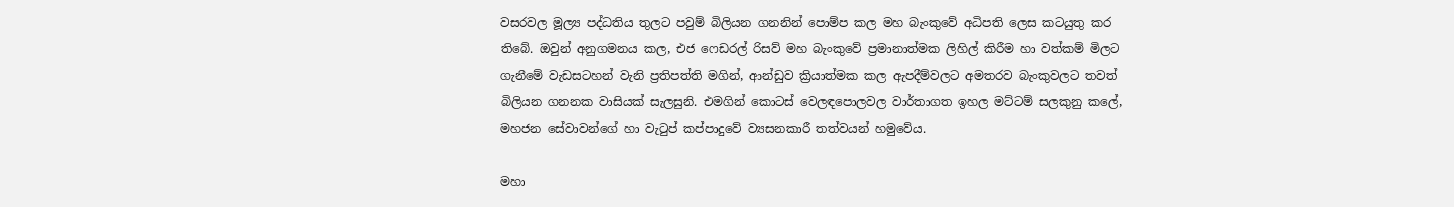වසරවල මූල්‍ය පද්ධතිය තුලට පවුම් බිලියන ගනනින් පොම්ප කල මහ බැංකුවේ අධිපති ලෙස කටයුතු කර තිබේ. ඔවුන් අනුගමනය කල, එජ ෆෙඩරල් රිසව් මහ බැංකුවේ ප්‍රමානාත්මක ලිහිල් කිරීම හා වත්කම් මිලට ගැනීමේ වැඩසටහන් වැනි ප්‍රතිපත්ති මගින්, ආන්ඩුව ක්‍රියාත්මක කල ඇපදීම්වලට අමතරව බැංකුවලට තවත් බිලියන ගනනක වාසියක් සැලසුනි. එමගින් කොටස් වෙලඳපොලවල වාර්තාගත ඉහල මට්ටම් සලකුනු කලේ, මහජන සේවාවන්ගේ හා වැටුප් කප්පාදුවේ ව්‍යසනකාරී තත්වයන් හමුවේය.

මහා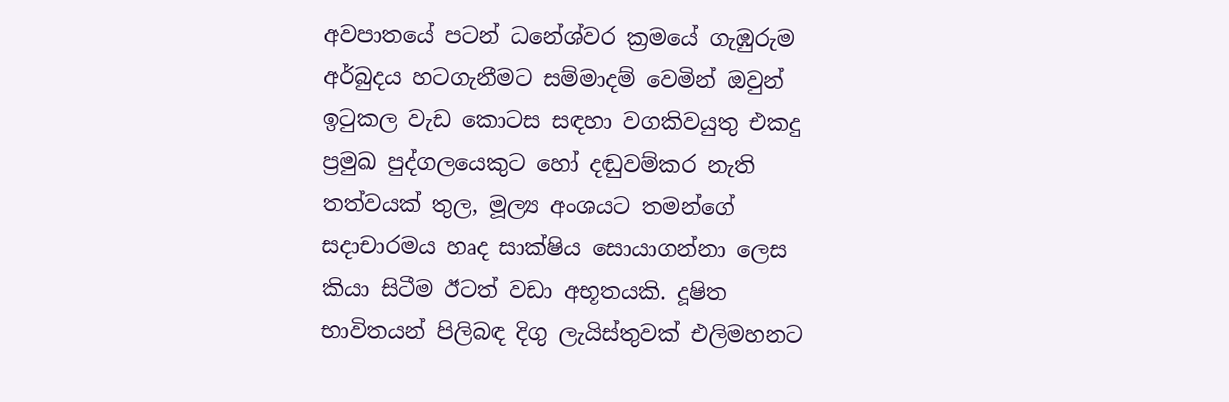අවපාතයේ පටන් ධනේශ්වර ක්‍රමයේ ගැඹුරුම අර්බුදය හටගැනීමට සම්මාදම් වෙමින් ඔවුන් ඉටුකල වැඩ කොටස සඳහා වගකිවයුතු එකදු ප්‍රමුඛ පුද්ගලයෙකුට හෝ දඬුවම්කර නැති තත්වයක් තුල, මූල්‍ය අංශයට තමන්ගේ සදාචාරමය හෘද සාක්ෂිය සොයාගන්නා ලෙස කියා සිටීම ඊටත් වඩා අභූතයකි. දූෂිත භාවිතයන් පිලිබඳ දිගු ලැයිස්තුවක් එලිමහනට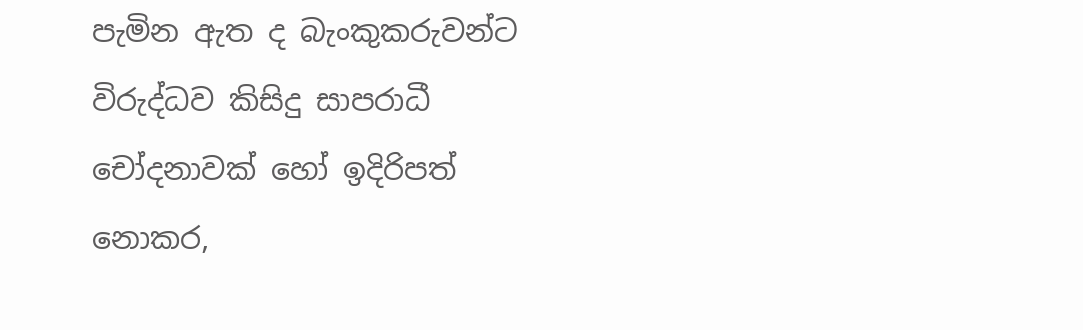පැමින ඇත ද බැංකුකරුවන්ට විරුද්ධව කිසිදු සාපරාධී චෝදනාවක් හෝ ඉදිරිපත් නොකර,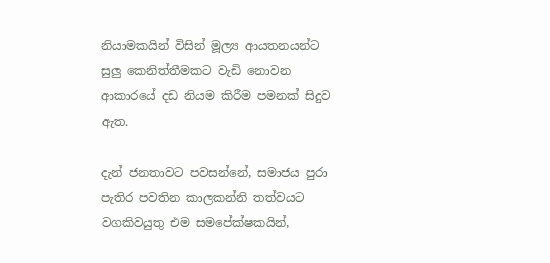නියාමකයින් විසින් මූල්‍ය ආයතනයන්ට සුලු කෙනිත්තීමකට වැඩි නොවන ආකාරයේ දඩ නියම කිරීම පමනක් සිදුව ඇත.

දැන් ජනතාවට පවසන්නේ, සමාජය පුරා පැතිර පවතින කාලකන්නි තත්වයට වගකිවයුතු එම සමපේක්ෂකයින්,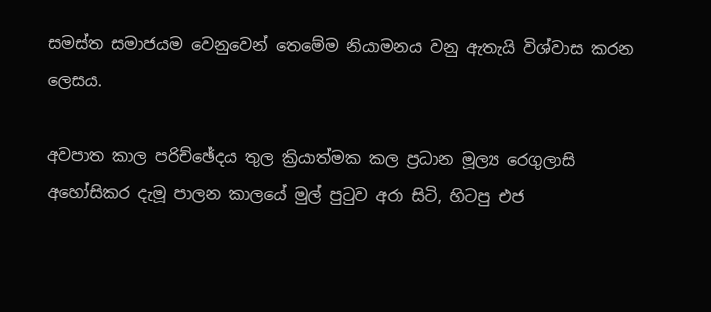සමස්ත සමාජයම වෙනුවෙන් තෙමේම නියාමනය වනු ඇතැයි විශ්වාස කරන ලෙසය.

අවපාත කාල පරිච්ඡේදය තුල ක්‍රියාත්මක කල ප්‍රධාන මූල්‍ය රෙගුලාසි අහෝසිකර දැමූ පාලන කාලයේ මුල් පුටුව අරා සිටි, හිටපු එජ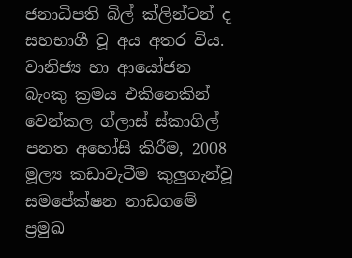ජනාධිපති බිල් ක්ලින්ටන් ද සහභාගී වූ අය අතර විය. වානිජ්‍ය හා ආයෝජන බැංකු ක්‍රමය එකිනෙකින් වෙන්කල ග්ලාස් ස්කාගිල් පනත අහෝසි කිරීම, 2008 මූල්‍ය කඩාවැටීම කුලුගැන්වූ සමපේක්ෂන නාඩගමේ ප්‍රමුඛ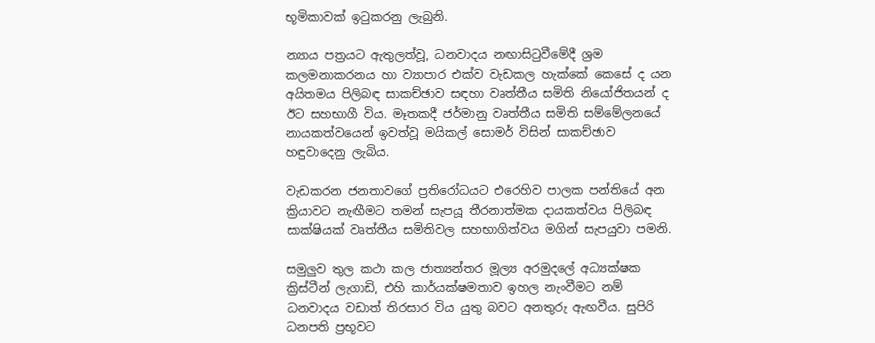භූමිකාවක් ඉටුකරනු ලැබුනි.

න්‍යාය පත්‍රයට ඇතුලත්වූ, ධනවාදය නඟාසිටුවීමේදී ශ්‍රම කලමනාකරනය හා ව්‍යාපාර එක්ව වැඩකල හැක්කේ කෙසේ ද යන අයිතමය පිලිබඳ සාකච්ඡාව සඳහා වෘත්තීය සමිති නියෝජිතයන් ද ඊට සහභාගී විය. මෑතකදී ජර්මානු වෘත්තීය සමිති සම්මේලනයේ නායකත්වයෙන් ඉවත්වූ මයිකල් සොමර් විසින් සාකච්ඡාව හඳුවාදෙනු ලැබිය.

වැඩකරන ජනතාවගේ ප්‍රතිරෝධයට එරෙහිව පාලක පන්තියේ අන ක්‍රියාවට නැඟීමට තමන් සැපයූ තීරනාත්මක දායකත්වය පිලිබඳ සාක්ෂියක් වෘත්තීය සමිතිවල සහභාගිත්වය මගින් සැපයුවා පමනි.

සමුලුව තුල කථා කල ජාත්‍යන්තර මූල්‍ය අරමුදලේ අධ්‍යක්ෂක ක්‍රිස්ටීන් ලැගාඩි, එහි කාර්යක්ෂමතාව ඉහල නැංවීමට නම් ධනවාදය වඩාත් තිරසාර විය යුතු බවට අනතුරු ඇඟවීය. සුපිරි ධනපති ප්‍රභූවට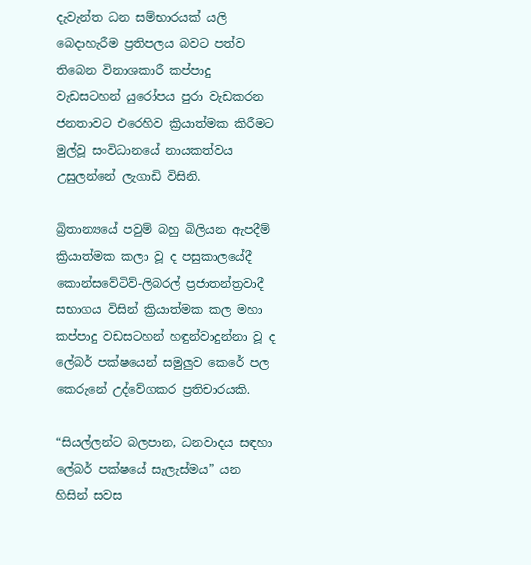දැවැන්ත ධන සම්භාරයක් යලි බෙදාහැරීම ප්‍රතිපලය බවට පත්ව තිබෙන විනාශකාරී කප්පාදු වැඩසටහන් යුරෝපය පුරා වැඩකරන ජනතාවට එරෙහිව ක්‍රියාත්මක කිරීමට මුල්වූ සංවිධානයේ නායකත්වය උසුලන්නේ ලැගාඩි විසිනි.

බ්‍රිතාන්‍යයේ පවුම් බහු බිලියන ඇපදීම් ක්‍රියාත්මක කලා වූ ද පසුකාලයේදී කොන්සවේටිව්-ලිබරල් ප්‍රජාතන්ත්‍රවාදී සභාගය විසින් ක්‍රියාත්මක කල මහා කප්පාදු වඩසටහන් හඳුන්වාදුන්නා වූ ද ලේබර් පක්ෂයෙන් සමුලුව කෙරේ පල කෙරුනේ උද්වේගකර ප්‍රතිචාරයකි.

“සියල්ලන්ට බලපාන, ධනවාදය සඳහා ලේබර් පක්ෂයේ සැලැස්මය” යන හිසින් සවස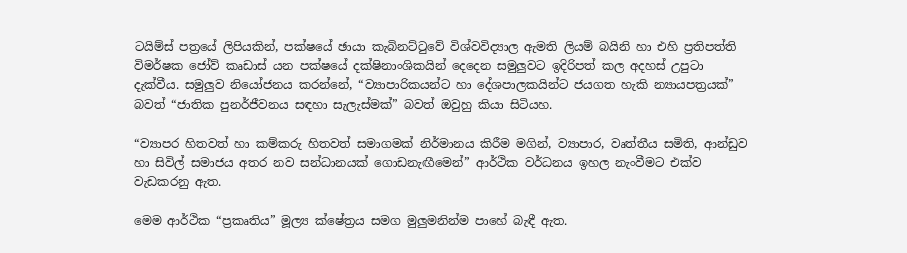ටයිම්ස් පත්‍රයේ ලිපියකින්, පක්ෂයේ ඡායා කැබිනට්ටුවේ විශ්වවිද්‍යාල ඇමති ලියම් බයිනි හා එහි ප්‍රතිපත්ති විමර්ෂක ජෝව් කෘඩාස් යන පක්ෂයේ දක්ෂිනාංශිකයින් දෙදෙන සමුලුවට ඉදිරිපත් කල අදහස් උපුටා දැක්වීය. සමුලුව නියෝජනය කරන්නේ, “ව්‍යාපාරිකයන්ට හා දේශපාලකයින්ට ජයගත හැකි න්‍යායපත්‍රයක්” බවත් “ජාතික පුනර්ජීවනය සඳහා සැලැස්මක්” බවත් ඔවුහු කියා සිටියහ.

“ව්‍යාපර හිතවත් හා කම්කරු හිතවත් සමාගමක් නිර්මානය කිරීම මගින්, ව්‍යාපාර, වෘත්තීය සමිති, ආන්ඩුව හා සිවිල් සමාජය අතර නව සන්ධානයක් ගොඩනැඟීමෙන්” ආර්ථික වර්ධනය ඉහල නැංවීමට එක්ව වැඩකරනු ඇත.

මෙම ආර්ථික “ප්‍රකෘතිය” මූල්‍ය ක්ෂේත්‍රය සමග මුලුමනින්ම පාහේ බැඳී ඇත.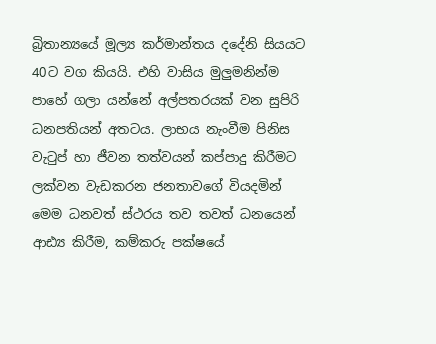බ්‍රිතාන්‍යයේ මූල්‍ය කර්මාන්තය දදේනි සියයට 40ට වග කියයි. එහි වාසිය මුලුමනින්ම පාහේ ගලා යන්නේ අල්පතරයක් වන සුපිරි ධනපතියන් අතටය. ලාභය නැංවීම පිනිස වැටුප් හා ජීවන තත්වයන් කප්පාදු කිරීමට ලක්වන වැඩකරන ජනතාවගේ වියදමින් මෙම ධනවත් ස්ථරය තව තවත් ධනයෙන් ආඪ්‍ය කිරීම, කම්කරු පක්ෂයේ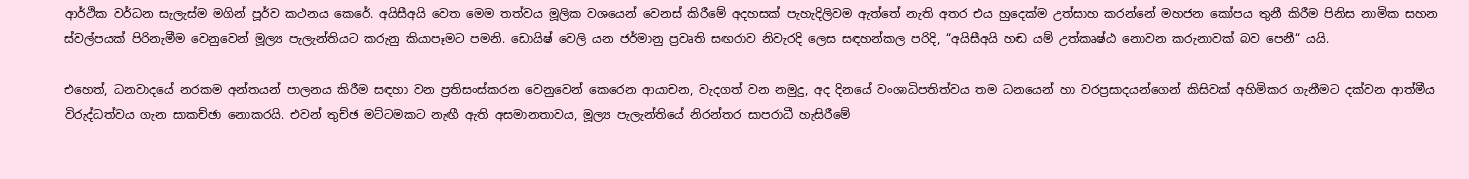ආර්ථික වර්ධන සැලැස්ම මගින් පූර්ව කථනය කෙරේ. අයිසීඅයි වෙත මෙම තත්වය මූලික වශයෙන් වෙනස් කිරීමේ අදහසක් පැහැදිලිවම ඇත්තේ නැති අතර එය හුදෙක්ම උත්සාහ කරන්නේ මහජන කෝපය තුනී කිරීම පිනිස නාමික සහන ස්වල්පයක් පිරිනැමීම වෙනුවෙන් මූල්‍ය පැලැන්තියට කරුනු කියාපෑමට පමනි. ඩොයිෂ් වෙලි යන ජර්මානු ප්‍රවෘති සඟරාව නිවැරදි ලෙස සඳහන්කල පරිදි, “අයිසීඅයි හඬ යම් උත්කෘෂ්ඨ නොවන කරුනාවක් බව පෙනී“ යයි.

එහෙත්, ධනවාදයේ නරකම අන්තයන් පාලනය කිරීම සඳහා වන ප්‍රතිසංස්කරන වෙනුවෙන් කෙරෙන ආයාචන, වැදගත් වන නමුදු, අද දිනයේ වංශාධිපතිත්වය තම ධනයෙන් හා වරප්‍රසාදයන්ගෙන් කිසිවක් අහිමිකර ගැනීමට දක්වන ආත්මීය විරුද්ධත්වය ගැන සාකච්ඡා නොකරයි. එවන් තුච්ඡ මට්ටමකට නැඟී ඇති අසමානතාවය, මූල්‍ය පැලැන්තියේ නිරන්තර සාපරාධී හැසිරීමේ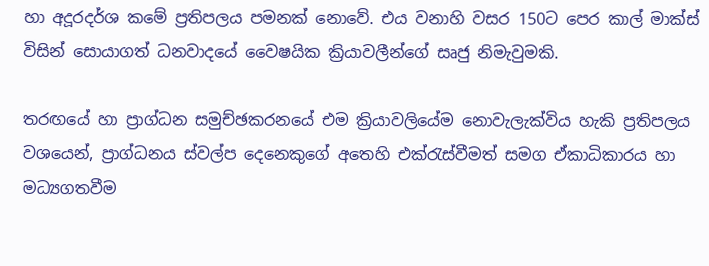හා අදූරදර්ශ කමේ ප්‍රතිපලය පමනක් නොවේ. එය වනාහි වසර 150ට පෙර කාල් මාක්ස් විසින් සොයාගත් ධනවාදයේ වෛෂයික ක්‍රියාවලීන්ගේ සෘජු නිමැවුමකි.

තරඟයේ හා ප්‍රාග්ධන සමුච්ඡකරනයේ එම ක්‍රියාවලියේම නොවැලැක්විය හැකි ප්‍රතිපලය වශයෙන්, ප්‍රාග්ධනය ස්වල්ප දෙනෙකුගේ අතෙහි එක්රැස්වීමත් සමග ඒකාධිකාරය හා මධ්‍යගතවීම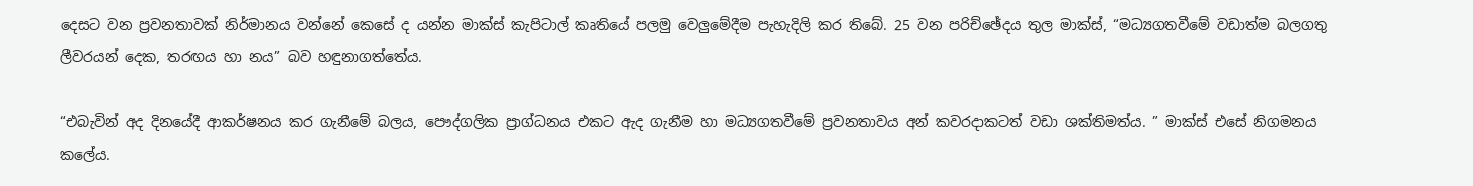දෙසට වන ප්‍රවනතාවක් නිර්මානය වන්නේ කෙසේ ද යන්න මාක්ස් කැපිටාල් කෘතියේ පලමු වෙලුමේදීම පැහැදිලි කර තිබේ. 25 වන පරිච්ඡේදය තුල මාක්ස්, “මධ්‍යගතවීමේ වඩාත්ම බලගතු ලීවරයන් දෙක, තරඟය හා නය” බව හඳුනාගත්තේය.

“එබැවින් අද දිනයේදී ආකර්ෂනය කර ගැනීමේ බලය, පෞද්ගලික ප්‍රාග්ධනය එකට ඇද ගැනීම හා මධ්‍යගතවීමේ ප්‍රවනතාවය අන් කවරදාකටත් වඩා ශක්තිමත්ය. ” මාක්ස් එසේ නිගමනය කලේය.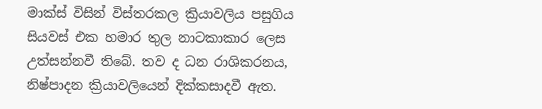මාක්ස් විසින් විස්තරකල ක්‍රියාවලිය පසුගිය සියවස් එක හමාර තුල නාටකාකාර ලෙස උත්සන්නවී තිබේ. තව ද ධන රාශිකරනය, නිෂ්පාදන ක්‍රියාවලියෙන් දික්කසාදවී ඇත.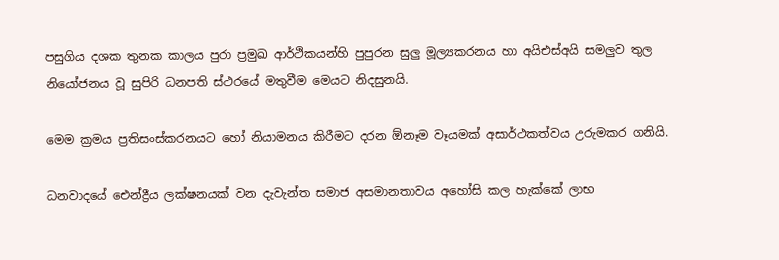පසුගිය දශක තුනක කාලය පුරා ප්‍රමුඛ ආර්ථිකයන්හි පුපුරන සුලු මූල්‍යකරනය හා අයිඑස්අයි සමලුව තුල නියෝජනය වූ සුපිරි ධනපති ස්ථරයේ මතුවීම මෙයට නිදසුනයි.

මෙම ක්‍රමය ප්‍රතිසංස්කරනයට හෝ නියාමනය කිරීමට දරන ඕනෑම වෑයමක් අසාර්ථකත්වය උරුමකර ගනියි.

ධනවාදයේ ඓන්ද්‍රීය ලක්ෂනයක් වන දැවැන්ත සමාජ අසමානතාවය අහෝසි කල හැක්කේ ලාභ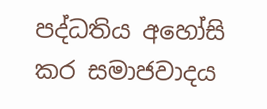පද්ධතිය අහෝසි කර සමාජවාදය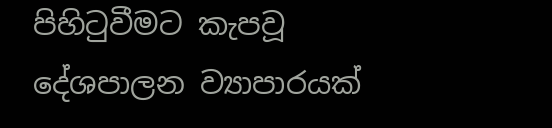පිහිටුවීමට කැපවූ දේශපාලන ව්‍යාපාරයක්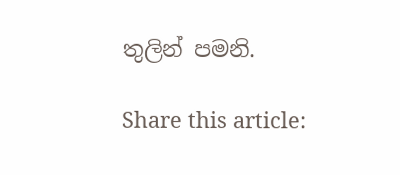තුලින් පමනි.

Share this article: